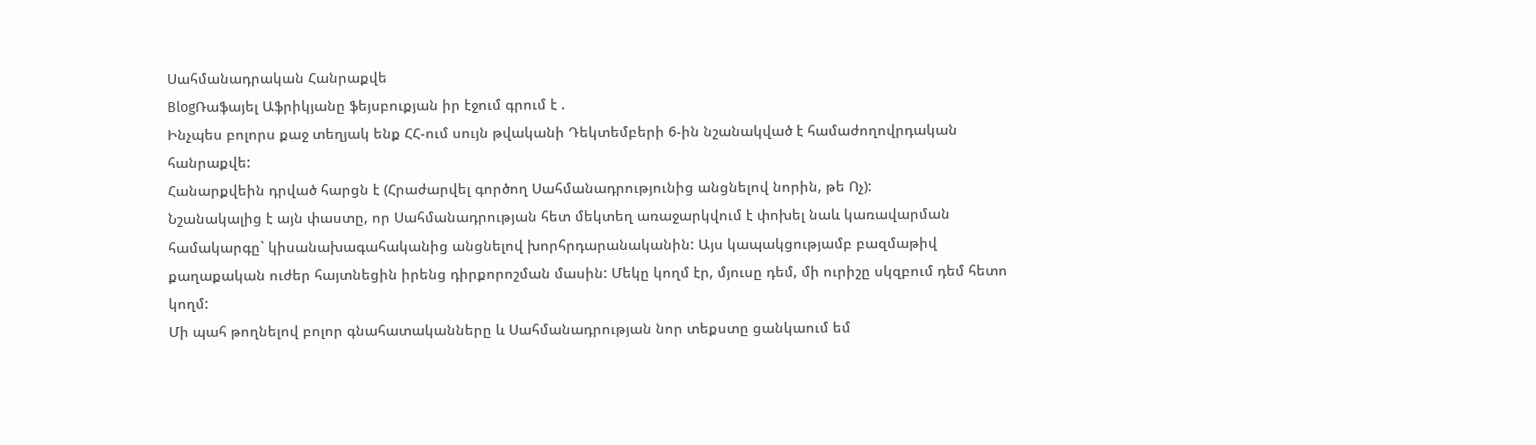Սահմանադրական Հանրաքվե
BlogՌաֆայել Աֆրիկյանը ֆեյսբուքյան իր էջում գրում է .
Ինչպես բոլորս քաջ տեղյակ ենք ՀՀ-ում սույն թվականի Դեկտեմբերի 6-ին նշանակված է համաժողովրդական հանրաքվե:
Հանարքվեին դրված հարցն է (Հրաժարվել գործող Սահմանադրությունից անցնելով նորին, թե Ոչ):
Նշանակալից է այն փաստը, որ Սահմանադրության հետ մեկտեղ առաջարկվում է փոխել նաև կառավարման համակարգը` կիսանախագահականից անցնելով խորհրդարանականին: Այս կապակցությամբ բազմաթիվ քաղաքական ուժեր հայտնեցին իրենց դիրքորոշման մասին: Մեկը կողմ էր, մյուսը դեմ, մի ուրիշը սկզբում դեմ հետո կողմ:
Մի պահ թողնելով բոլոր գնահատականները և Սահմանադրության նոր տեքստը ցանկաում եմ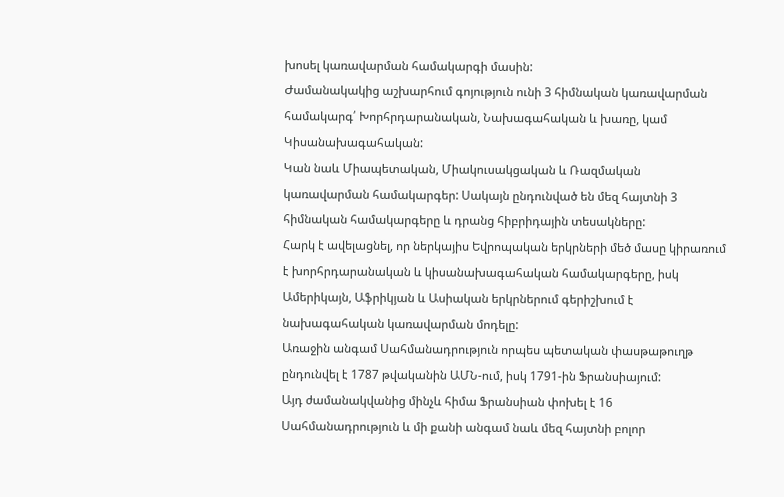խոսել կառավարման համակարգի մասին:
Ժամանակակից աշխարհում գոյություն ունի 3 հիմնական կառավարման համակարգ՛ Խորհրդարանական, Նախագահական և խառը, կամ Կիսանախագահական:
Կան նաև Միապետական, Միակուսակցական և Ռազմական կառավարման համակարգեր: Սակայն ընդունված են մեզ հայտնի 3 հիմնական համակարգերը և դրանց հիբրիդային տեսակները:
Հարկ է ավելացնել, որ ներկայիս Եվրոպական երկրների մեծ մասը կիրառում է խորհրդարանական և կիսանախագահական համակարգերը, իսկ Ամերիկայն, Աֆրիկյան և Ասիական երկրներում գերիշխում է նախագահական կառավարման մոդելը:
Առաջին անգամ Սահմանադրություն որպես պետական փասթաթուղթ ընդունվել է 1787 թվականին ԱՄՆ-ում, իսկ 1791-ին Ֆրանսիայում:
Այդ ժամանակվանից մինչև հիմա Ֆրանսիան փոխել է 16 Սահմանադրություն և մի քանի անգամ նաև մեզ հայտնի բոլոր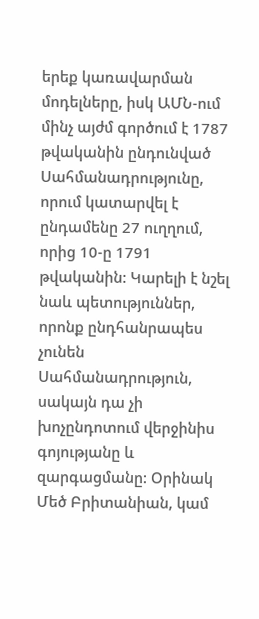երեք կառավարման մոդելները, իսկ ԱՄՆ-ում մինչ այժմ գործում է 1787 թվականին ընդունված Սահմանադրությունը, որում կատարվել է ընդամենը 27 ուղղում, որից 10-ը 1791 թվականին: Կարելի է նշել նաև պետություններ, որոնք ընդհանրապես չունեն Սահմանադրություն, սակայն դա չի խոչընդոտում վերջինիս գոյությանը և զարգացմանը: Օրինակ Մեծ Բրիտանիան, կամ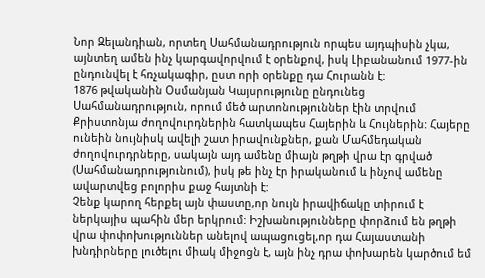Նոր Զելանդիան, որտեղ Սահմանադրություն որպես այդպիսին չկա, այնտեղ ամեն ինչ կարգավորվում է օրենքով, իսկ Լիբանանում 1977-ին ընդունվել է հռչակագիր, ըստ որի օրենքը դա Հուրանն է:
1876 թվականին Օսմանյան Կայսրությունը ընդունեց Սահմանադրություն, որում մեծ արտոնություններ էին տրվում Քրիստոնյա ժողովուրդներին հատկապես Հայերին և Հույներին: Հայերը ունեին նույնիսկ ավելի շատ իրավունքներ, քան Մահմեդական ժողովուրդրները, սակայն այդ ամենը միայն թղթի վրա էր գրված (Սահմանադրությունում), իսկ թե ինչ էր իրականում և ինչով ամենը ավարտվեց բոլորիս քաջ հայտնի է:
Չենք կարող հերքել այն փաստը,որ նույն իրավիճակը տիրում է ներկայիս պահին մեր երկրում: Իշխանությունները փորձում են թղթի վրա փոփոխություններ անելով ապացուցել,որ դա Հայաստանի խնդիրները լուծելու միակ միջոցն է, այն ինչ դրա փոխարեն կարծում եմ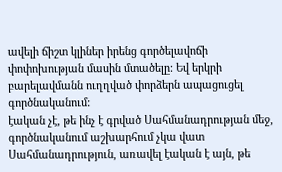ավելի ճիշտ կլիներ իրենց գործելավոճի փոփոխության մասին մտածելը: Եվ երկրի բարելավմանն ուղղված փորձերն ապացուցել գործնականում:
էական չէ, թե ինչ է գրված Սահմանադրության մեջ, գործնականում աշխարհում չկա վատ Սահմանադրություն, առավել էական է այն, թե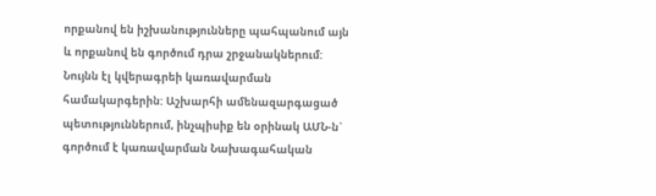որքանով են իշխանությունները պահպանում այն և որքանով են գործում դրա շրջանակներում:
Նույնն էլ կվերագրեի կառավարման համակարգերին: Աշխարհի ամենազարգացած պետություններում, ինչպիսիք են օրինակ ԱՄՆ-ն` գործում է կառավարման Նախագահական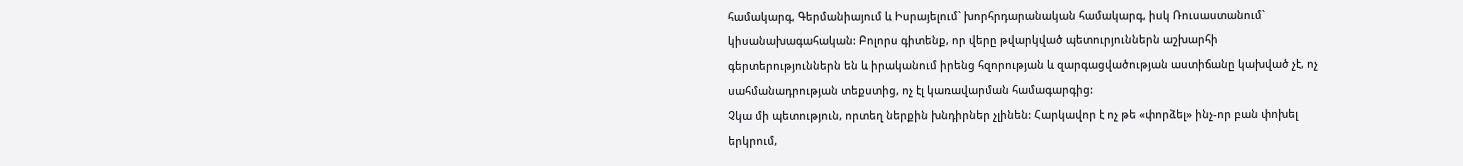համակարգ, Գերմանիայում և Իսրայելում` խորհրդարանական համակարգ, իսկ Ռուսաստանում` կիսանախագահական: Բոլորս գիտենք, որ վերը թվարկված պետուրյուններն աշխարհի գերտերություններն են և իրականում իրենց հզորության և զարգացվածության աստիճանը կախված չէ, ոչ սահմանադրության տեքստից, ոչ էլ կառավարման համագարգից:
Չկա մի պետություն, որտեղ ներքին խնդիրներ չլինեն: Հարկավոր է ոչ թե «փորձել» ինչ-որ բան փոխել երկրում,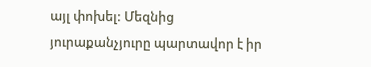այլ փոխել: Մեզնից յուրաքանչյուրը պարտավոր է իր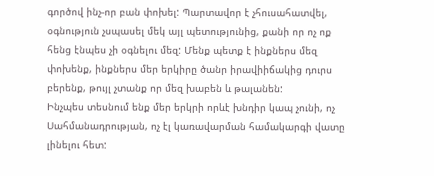գործով ինչ-որ բան փոխել: Պարտավոր է չհուսահատվել, օգնություն չսպասել մեկ այլ պետությունից, քանի որ ոչ ոք հենց էնպես չի օգնելու մեզ: Մենք պետք է ինքներս մեզ փոխենք, ինքներս մեր երկիրը ծանր իրավիիճակից դուրս բերենք, թույլ չտանք որ մեզ խաբեն և թալանեն:
Ինչպես տեսնում ենք մեր երկրի որևէ խնդիր կապ չունի, ոչ Սահմանադրության, ոչ էլ կառավարման համակարգի վատը լինելու հետ: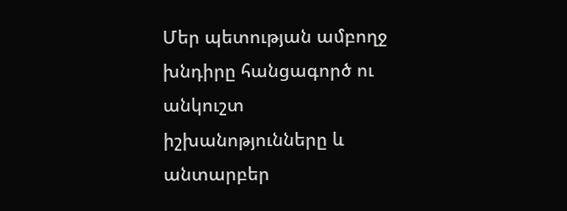Մեր պետության ամբողջ խնդիրը հանցագործ ու անկուշտ իշխանոթյունները և անտարբեր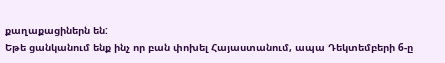քաղաքացիներն են:
Եթե ցանկանում ենք ինչ որ բան փոխել Հայաստանում, ապա Դեկտեմբերի 6-ը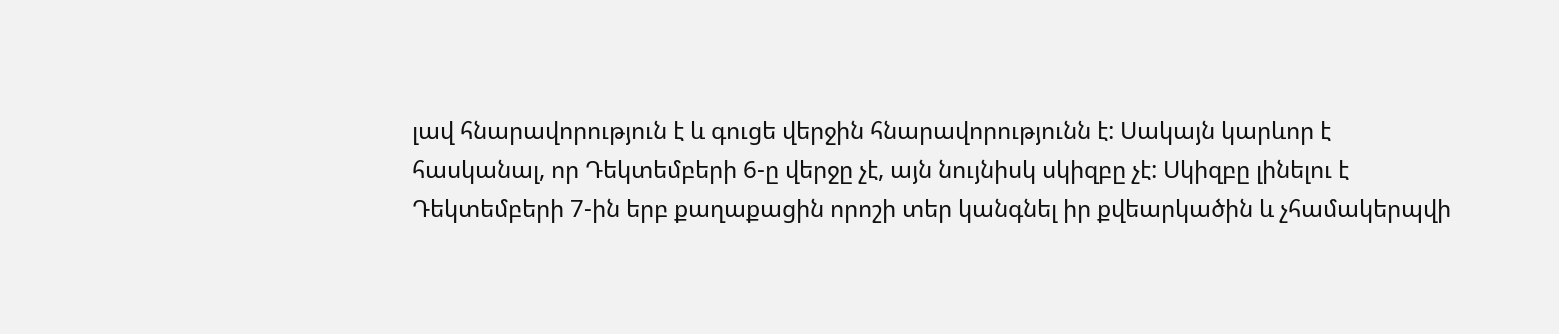լավ հնարավորություն է և գուցե վերջին հնարավորությունն է: Սակայն կարևոր է հասկանալ, որ Դեկտեմբերի 6-ը վերջը չէ, այն նույնիսկ սկիզբը չէ: Սկիզբը լինելու է Դեկտեմբերի 7-ին երբ քաղաքացին որոշի տեր կանգնել իր քվեարկածին և չհամակերպվի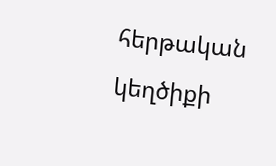հերթական կեղծիքի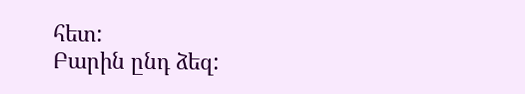հետ:
Բարին ընդ ձեզ: